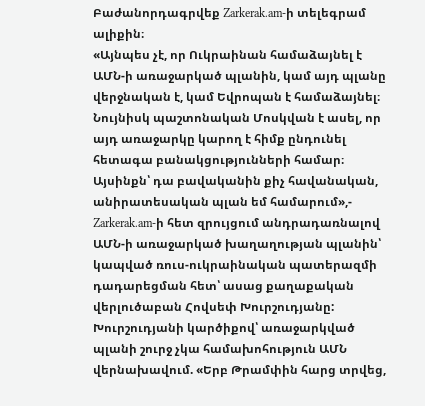Բաժանորդագրվեք Zarkerak.am-ի տելեգրամ ալիքին։
«Այնպես չէ, որ Ուկրաինան համաձայնել է ԱՄՆ-ի առաջարկած պլանին, կամ այդ պլանը վերջնական է, կամ Եվրոպան է համաձայնել։ Նույնիսկ պաշտոնական Մոսկվան է ասել, որ այդ առաջարկը կարող է հիմք ընդունել հետագա բանակցությունների համար։ Այսինքն՝ դա բավականին քիչ հավանական, անիրատեսական պլան եմ համարում»,- Zarkerak.am-ի հետ զրույցում անդրադառնալով ԱՄՆ-ի առաջարկած խաղաղության պլանին՝ կապված ռուս-ուկրաինական պատերազմի դադարեցման հետ՝ ասաց քաղաքական վերլուծաբան Հովսեփ Խուրշուդյանը:
Խուրշուդյանի կարծիքով՝ առաջարկված պլանի շուրջ չկա համախոհություն ԱՄՆ վերնախավում. «Երբ Թրամփին հարց տրվեց,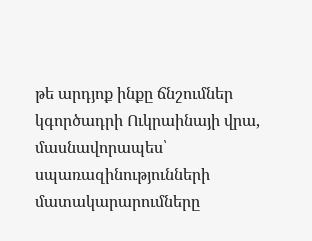թե արդյոք ինքը ճնշումներ կգործադրի Ուկրաինայի վրա, մասնավորապես՝ սպառազինությունների մատակարարումները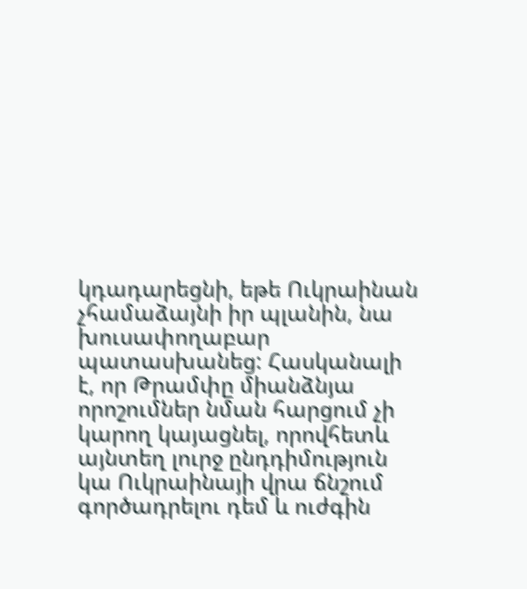կդադարեցնի, եթե Ուկրաինան չհամաձայնի իր պլանին, նա խուսափողաբար պատասխանեց: Հասկանալի է, որ Թրամփը միանձնյա որոշումներ նման հարցում չի կարող կայացնել, որովհետև այնտեղ լուրջ ընդդիմություն կա Ուկրաինայի վրա ճնշում գործադրելու դեմ և ուժգին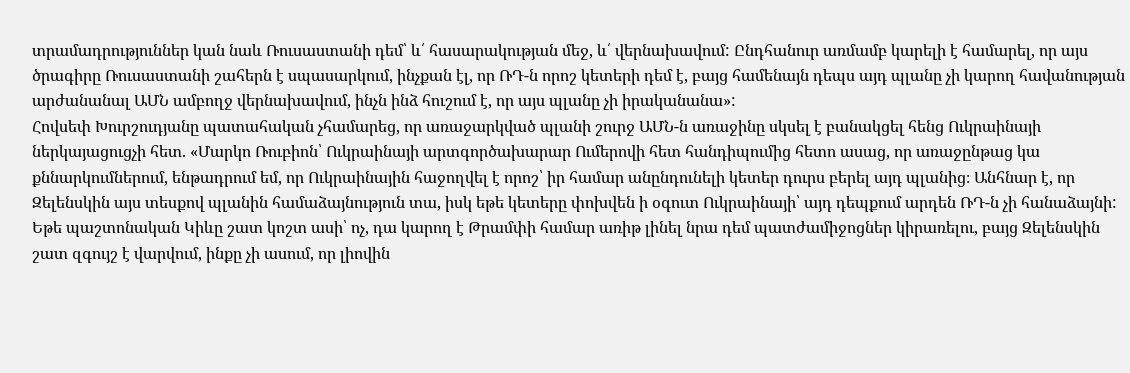տրամադրություններ կան նաև Ռուսաստանի դեմ՝ և՛ հասարակության մեջ, և՛ վերնախավում: Ընդհանուր առմամբ կարելի է համարել, որ այս ծրագիրը Ռուսաստանի շահերն է սպասարկում, ինչքան էլ, որ ՌԴ-ն որոշ կետերի դեմ է, բայց համենայն դեպս այդ պլանը չի կարող հավանության արժանանալ ԱՄՆ ամբողջ վերնախավում, ինչն ինձ հուշում է, որ այս պլանը չի իրականանա»:
Հովսեփ Խուրշուդյանը պատահական չհամարեց, որ առաջարկված պլանի շուրջ ԱՄՆ-ն առաջինը սկսել է բանակցել հենց Ուկրաինայի ներկայացուցչի հետ. «Մարկո Ռուբիոն՝ Ուկրաինայի արտգործախարար Ումերովի հետ հանդիպումից հետո ասաց, որ առաջընթաց կա քննարկումներում, ենթադրում եմ, որ Ուկրաինային հաջողվել է որոշ՝ իր համար անընդունելի կետեր դուրս բերել այդ պլանից։ Անհնար է, որ Զելենսկին այս տեսքով պլանին համաձայնություն տա, իսկ եթե կետերը փոխվեն ի օգուտ Ուկրաինայի՝ այդ դեպքում արդեն ՌԴ-ն չի հանաձայնի: Եթե պաշտոնական Կիևը շատ կոշտ ասի՝ ոչ, դա կարող է Թրամփի համար առիթ լինել նրա դեմ պատժամիջոցներ կիրառելու, բայց Զելենսկին շատ զգույշ է վարվում, ինքը չի ասում, որ լիովին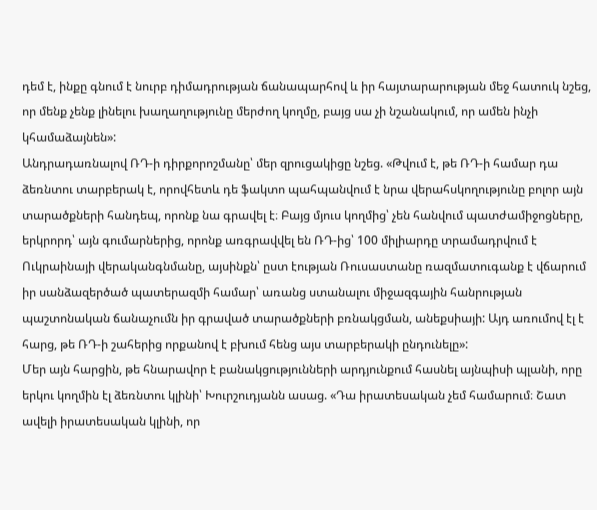դեմ է, ինքը գնում է նուրբ դիմադրության ճանապարհով և իր հայտարարության մեջ հատուկ նշեց, որ մենք չենք լինելու խաղաղությունը մերժող կողմը, բայց սա չի նշանակում, որ ամեն ինչի կհամաձայնեն»:
Անդրադառնալով ՌԴ-ի դիրքորոշմանը՝ մեր զրուցակիցը նշեց. «Թվում է, թե ՌԴ-ի համար դա ձեռնտու տարբերակ է, որովհետև դե ֆակտո պահպանվում է նրա վերահսկողությունը բոլոր այն տարածքների հանդեպ, որոնք նա գրավել է։ Բայց մյուս կողմից՝ չեն հանվում պատժամիջոցները, երկրորդ՝ այն գումարներից, որոնք առգրավվել են ՌԴ-ից՝ 100 միլիարդը տրամադրվում է Ուկրաինայի վերականգնմանը, այսինքն՝ ըստ էության Ռուսաստանը ռազմատուգանք է վճարում իր սանձազերծած պատերազմի համար՝ առանց ստանալու միջազգային հանրության պաշտոնական ճանաչումն իր գրաված տարածքների բռնակցման, անեքսիայի: Այդ առումով էլ է հարց, թե ՌԴ-ի շահերից որքանով է բխում հենց այս տարբերակի ընդունելը»:
Մեր այն հարցին, թե հնարավոր է բանակցությունների արդյունքում հասնել այնպիսի պլանի, որը երկու կողմին էլ ձեռնտու կլինի՝ Խուրշուդյանն ասաց. «Դա իրատեսական չեմ համարում։ Շատ ավելի իրատեսական կլինի, որ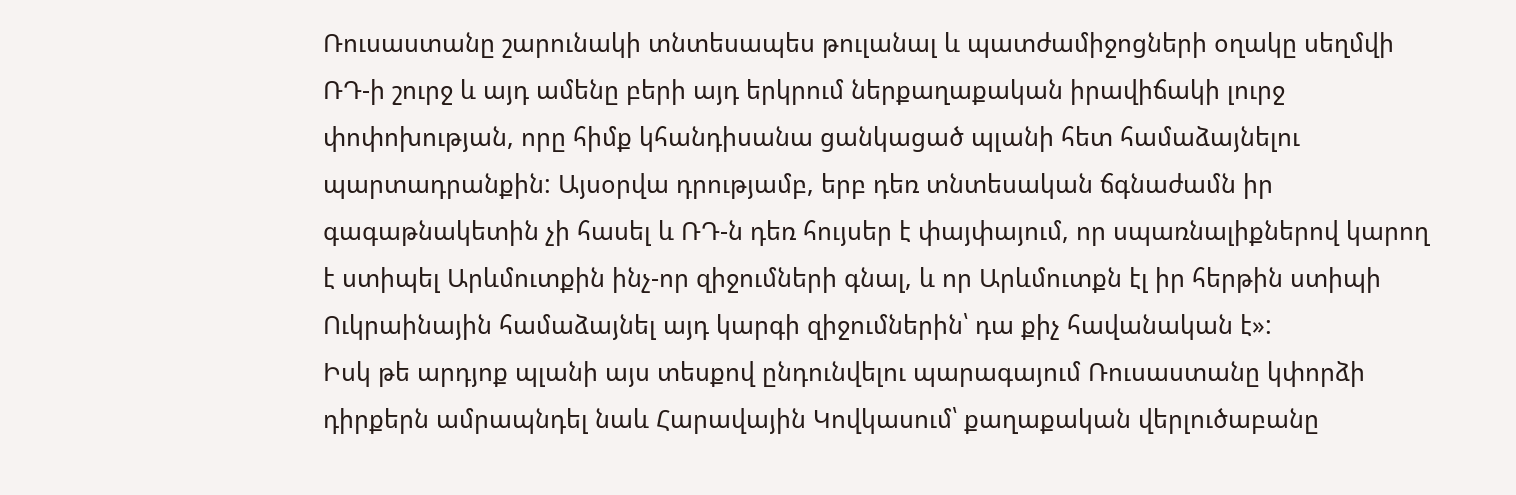Ռուսաստանը շարունակի տնտեսապես թուլանալ և պատժամիջոցների օղակը սեղմվի ՌԴ-ի շուրջ և այդ ամենը բերի այդ երկրում ներքաղաքական իրավիճակի լուրջ փոփոխության, որը հիմք կհանդիսանա ցանկացած պլանի հետ համաձայնելու պարտադրանքին: Այսօրվա դրությամբ, երբ դեռ տնտեսական ճգնաժամն իր գագաթնակետին չի հասել և ՌԴ-ն դեռ հույսեր է փայփայում, որ սպառնալիքներով կարող է ստիպել Արևմուտքին ինչ-որ զիջումների գնալ, և որ Արևմուտքն էլ իր հերթին ստիպի Ուկրաինային համաձայնել այդ կարգի զիջումներին՝ դա քիչ հավանական է»:
Իսկ թե արդյոք պլանի այս տեսքով ընդունվելու պարագայում Ռուսաստանը կփորձի դիրքերն ամրապնդել նաև Հարավային Կովկասում՝ քաղաքական վերլուծաբանը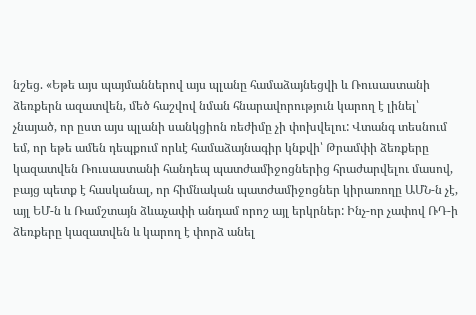նշեց. «Եթե այս պայմաններով այս պլանը համաձայնեցվի և Ռուսաստանի ձեռքերն ազատվեն, մեծ հաշվով նման հնարավորություն կարող է լինել՝ չնայած, որ ըստ այս պլանի սանկցիոն ռեժիմը չի փոխվելու: Վտանգ տեսնում եմ, որ եթե ամեն դեպքում որևէ համաձայնագիր կնքվի՝ Թրամփի ձեռքերը կազատվեն Ռուսաստանի հանդեպ պատժամիջոցներից հրաժարվելու մասով, բայց պետք է հասկանալ, որ հիմնական պատժամիջոցներ կիրառողը ԱՄՆ-ն չէ, այլ ԵՄ-ն և Ռամշտայն ձևաչափի անդամ որոշ այլ երկրներ: Ինչ-որ չափով ՌԴ-ի ձեռքերը կազատվեն և կարող է փորձ անել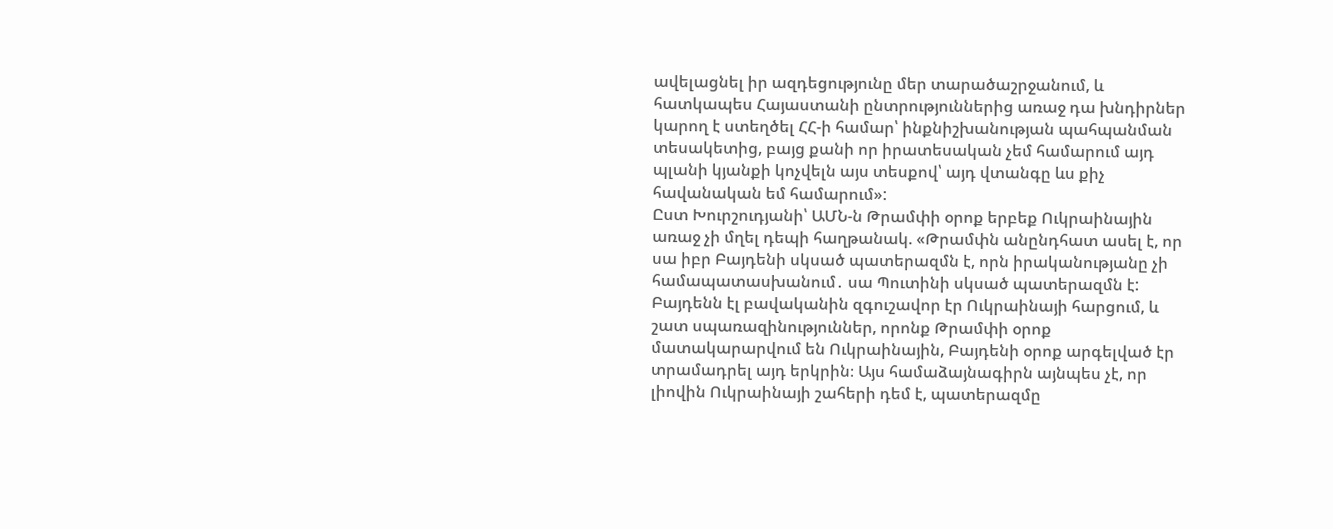ավելացնել իր ազդեցությունը մեր տարածաշրջանում, և հատկապես Հայաստանի ընտրություններից առաջ դա խնդիրներ կարող է ստեղծել ՀՀ-ի համար՝ ինքնիշխանության պահպանման տեսակետից, բայց քանի որ իրատեսական չեմ համարում այդ պլանի կյանքի կոչվելն այս տեսքով՝ այդ վտանգը ևս քիչ հավանական եմ համարում»:
Ըստ Խուրշուդյանի՝ ԱՄՆ-ն Թրամփի օրոք երբեք Ուկրաինային առաջ չի մղել դեպի հաղթանակ. «Թրամփն անընդհատ ասել է, որ սա իբր Բայդենի սկսած պատերազմն է, որն իրականությանը չի համապատասխանում․ սա Պուտինի սկսած պատերազմն է: Բայդենն էլ բավականին զգուշավոր էր Ուկրաինայի հարցում, և շատ սպառազինություններ, որոնք Թրամփի օրոք մատակարարվում են Ուկրաինային, Բայդենի օրոք արգելված էր տրամադրել այդ երկրին։ Այս համաձայնագիրն այնպես չէ, որ լիովին Ուկրաինայի շահերի դեմ է, պատերազմը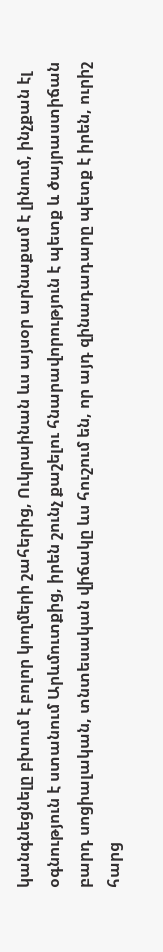կանգնեցնելը բխում է բոլոր կողմերի շահերից, Ուկրաինան ևս այսօր արնաքամ է լինում, ինչքան էլ օգնություն է ստանում Արևմուտքից, իրեն շունչ քաշելու հնարավորություն է պետք և ծայրաստիճան բարդ սոցիալական, տնտեսական վիճակը ևս հուշում են, որ այդ զինադադարը պետք է իրեն, ուրիշ հարց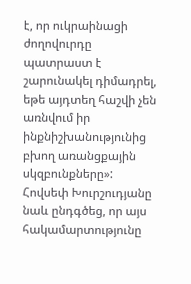է, որ ուկրաինացի ժողովուրդը պատրաստ է շարունակել դիմադրել, եթե այդտեղ հաշվի չեն առնվում իր ինքնիշխանությունից բխող առանցքային սկզբունքները»:
Հովսեփ Խուրշուդյանը նաև ընդգծեց, որ այս հակամարտությունը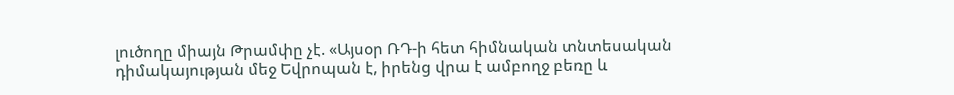լուծողը միայն Թրամփը չէ. «Այսօր ՌԴ-ի հետ հիմնական տնտեսական դիմակայության մեջ Եվրոպան է, իրենց վրա է ամբողջ բեռը և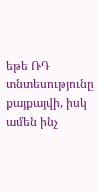եթե ՌԴ տնտեսությունը քայքայվի, իսկ ամեն ինչ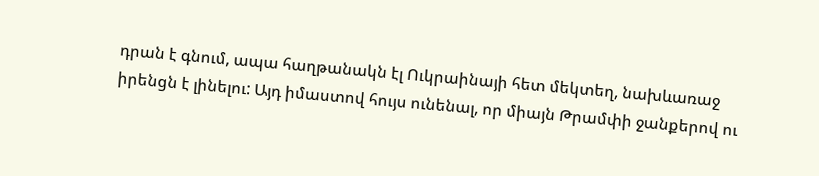դրան է գնում, ապա հաղթանակն էլ Ուկրաինայի հետ մեկտեղ, նախևառաջ իրենցն է լինելու: Այդ իմաստով հույս ունենալ, որ միայն Թրամփի ջանքերով ու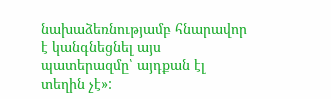նախաձեռնությամբ հնարավոր է կանգնեցնել այս պատերազմը՝ այդքան էլ տեղին չէ»: